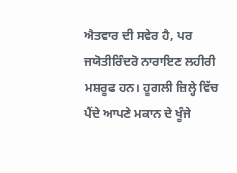ਐਤਵਾਰ ਦੀ ਸਵੇਰ ਹੈ, ਪਰ ਜਯੋਤੀਰਿੰਦਰੋ ਨਾਰਾਇਣ ਲਹੀਰੀ ਮਸ਼ਰੂਫ ਹਨ। ਹੂਗਲੀ ਜ਼ਿਲ੍ਹੇ ਵਿੱਚ ਪੈਂਦੇ ਆਪਣੇ ਮਕਾਨ ਦੇ ਖੂੰਜੇ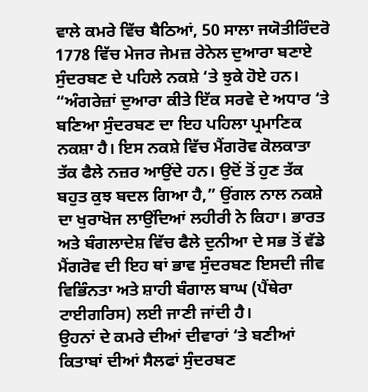ਵਾਲੇ ਕਮਰੇ ਵਿੱਚ ਬੈਠਿਆਂ, 50 ਸਾਲਾ ਜਯੋਤੀਰਿੰਦਰੋ 1778 ਵਿੱਚ ਮੇਜਰ ਜੇਮਜ਼ ਰੇਨੇਲ ਦੁਆਰਾ ਬਣਾਏ ਸੁੰਦਰਬਣ ਦੇ ਪਹਿਲੇ ਨਕਸ਼ੇ ‘ਤੇ ਝੁਕੇ ਹੋਏ ਹਨ।
“ਅੰਗਰੇਜ਼ਾਂ ਦੁਆਰਾ ਕੀਤੇ ਇੱਕ ਸਰਵੇ ਦੇ ਅਧਾਰ ‘ਤੇ ਬਣਿਆ ਸੁੰਦਰਬਣ ਦਾ ਇਹ ਪਹਿਲਾ ਪ੍ਰਮਾਣਿਕ ਨਕਸ਼ਾ ਹੈ। ਇਸ ਨਕਸ਼ੇ ਵਿੱਚ ਮੈਂਗਰੋਵ ਕੋਲਕਾਤਾ ਤੱਕ ਫੈਲੇ ਨਜ਼ਰ ਆਉਂਦੇ ਹਨ। ਉਦੋਂ ਤੋਂ ਹੁਣ ਤੱਕ ਬਹੁਤ ਕੁਝ ਬਦਲ ਗਿਆ ਹੈ,” ਉਂਗਲ ਨਾਲ ਨਕਸ਼ੇ ਦਾ ਖੁਰਾਖੋਜ ਲਾਉਂਦਿਆਂ ਲਹੀਰੀ ਨੇ ਕਿਹਾ। ਭਾਰਤ ਅਤੇ ਬੰਗਲਾਦੇਸ਼ ਵਿੱਚ ਫੈਲੇ ਦੁਨੀਆ ਦੇ ਸਭ ਤੋਂ ਵੱਡੇ ਮੈਂਗਰੋਵ ਦੀ ਇਹ ਥਾਂ ਭਾਵ ਸੁੰਦਰਬਣ ਇਸਦੀ ਜੀਵ ਵਿਭਿੰਨਤਾ ਅਤੇ ਸ਼ਾਹੀ ਬੰਗਾਲ ਬਾਘ (ਪੈਂਥੇਰਾ ਟਾਈਗਰਿਸ) ਲਈ ਜਾਣੀ ਜਾਂਦੀ ਹੈ।
ਉਹਨਾਂ ਦੇ ਕਮਰੇ ਦੀਆਂ ਦੀਵਾਰਾਂ ‘ਤੇ ਬਣੀਆਂ ਕਿਤਾਬਾਂ ਦੀਆਂ ਸੈਲਫਾਂ ਸੁੰਦਰਬਣ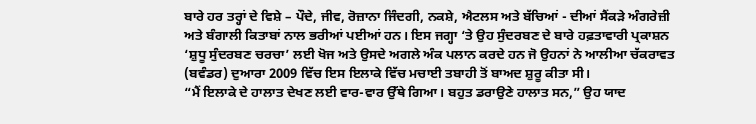ਬਾਰੇ ਹਰ ਤਰ੍ਹਾਂ ਦੇ ਵਿਸ਼ੇ – ਪੌਦੇ, ਜੀਵ, ਰੋਜ਼ਾਨਾ ਜਿੰਦਗੀ, ਨਕਸ਼ੇ, ਐਟਲਸ ਅਤੇ ਬੱਚਿਆਂ - ਦੀਆਂ ਸੈਂਕੜੇ ਅੰਗਰੇਜ਼ੀ ਅਤੇ ਬੰਗਾਲੀ ਕਿਤਾਬਾਂ ਨਾਲ ਭਰੀਆਂ ਪਈਆਂ ਹਨ। ਇਸ ਜਗ੍ਹਾ ‘ਤੇ ਉਹ ਸੁੰਦਰਬਣ ਦੇ ਬਾਰੇ ਹਫ਼ਤਾਵਾਰੀ ਪ੍ਰਕਾਸ਼ਨ ‘ਸ਼ੁਧੂ ਸੁੰਦਰਬਣ ਚਰਚਾ’ ਲਈ ਖੋਜ ਅਤੇ ਉਸਦੇ ਅਗਲੇ ਅੰਕ ਪਲਾਨ ਕਰਦੇ ਹਨ ਜੋ ਉਹਨਾਂ ਨੇ ਆਲੀਆ ਚੱਕਰਾਵਤ (ਬਵੰਡਰ) ਦੁਆਰਾ 2009 ਵਿੱਚ ਇਸ ਇਲਾਕੇ ਵਿੱਚ ਮਚਾਈ ਤਬਾਹੀ ਤੋਂ ਬਾਅਦ ਸ਼ੁਰੂ ਕੀਤਾ ਸੀ।
“ਮੈਂ ਇਲਾਕੇ ਦੇ ਹਾਲਾਤ ਦੇਖਣ ਲਈ ਵਾਰ-ਵਾਰ ਉੱਥੇ ਗਿਆ। ਬਹੁਤ ਡਰਾਉਣੇ ਹਾਲਾਤ ਸਨ,” ਉਹ ਯਾਦ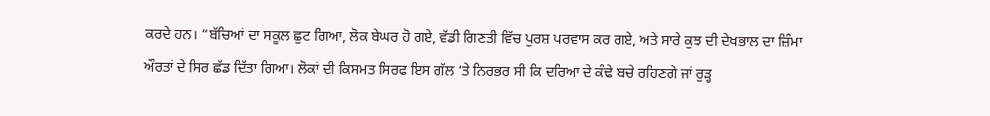ਕਰਦੇ ਹਨ। “ਬੱਚਿਆਂ ਦਾ ਸਕੂਲ ਛੁਟ ਗਿਆ, ਲੋਕ ਬੇਘਰ ਹੋ ਗਏ, ਵੱਡੀ ਗਿਣਤੀ ਵਿੱਚ ਪੁਰਸ਼ ਪਰਵਾਸ ਕਰ ਗਏ, ਅਤੇ ਸਾਰੇ ਕੁਝ ਦੀ ਦੇਖਭਾਲ ਦਾ ਜ਼ਿੰਮਾ ਔਰਤਾਂ ਦੇ ਸਿਰ ਛੱਡ ਦਿੱਤਾ ਗਿਆ। ਲੋਕਾਂ ਦੀ ਕਿਸਮਤ ਸਿਰਫ ਇਸ ਗੱਲ ‘ਤੇ ਨਿਰਭਰ ਸੀ ਕਿ ਦਰਿਆ ਦੇ ਕੰਢੇ ਬਚੇ ਰਹਿਣਗੇ ਜਾਂ ਰੁੜ੍ਹ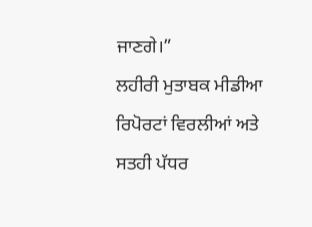ਜਾਣਗੇ।”
ਲਹੀਰੀ ਮੁਤਾਬਕ ਮੀਡੀਆ ਰਿਪੋਰਟਾਂ ਵਿਰਲੀਆਂ ਅਤੇ ਸਤਹੀ ਪੱਧਰ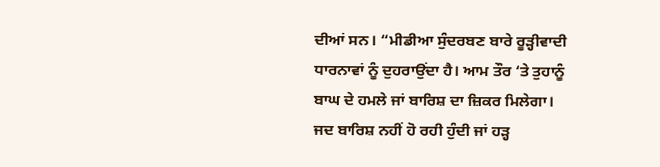ਦੀਆਂ ਸਨ। “ਮੀਡੀਆ ਸੁੰਦਰਬਣ ਬਾਰੇ ਰੂੜ੍ਹੀਵਾਦੀ ਧਾਰਨਾਵਾਂ ਨੂੰ ਦੁਹਰਾਉਂਦਾ ਹੈ। ਆਮ ਤੌਰ ‘ਤੇ ਤੁਹਾਨੂੰ ਬਾਘ ਦੇ ਹਮਲੇ ਜਾਂ ਬਾਰਿਸ਼ ਦਾ ਜ਼ਿਕਰ ਮਿਲੇਗਾ। ਜਦ ਬਾਰਿਸ਼ ਨਹੀਂ ਹੋ ਰਹੀ ਹੁੰਦੀ ਜਾਂ ਹੜ੍ਹ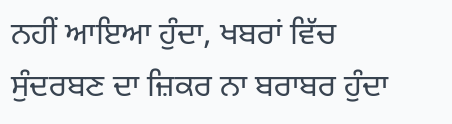ਨਹੀਂ ਆਇਆ ਹੁੰਦਾ, ਖਬਰਾਂ ਵਿੱਚ ਸੁੰਦਰਬਣ ਦਾ ਜ਼ਿਕਰ ਨਾ ਬਰਾਬਰ ਹੁੰਦਾ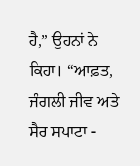ਹੈ,” ਉਹਨਾਂ ਨੇ ਕਿਹਾ। “ਆਫ਼ਤ, ਜੰਗਲੀ ਜੀਵ ਅਤੇ ਸੈਰ ਸਪਾਟਾ -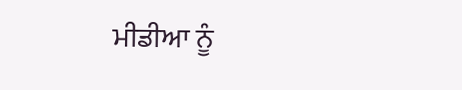ਮੀਡੀਆ ਨੂੰ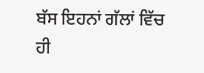ਬੱਸ ਇਹਨਾਂ ਗੱਲਾਂ ਵਿੱਚ ਹੀ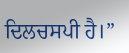ਦਿਲਚਸਪੀ ਹੈ।”